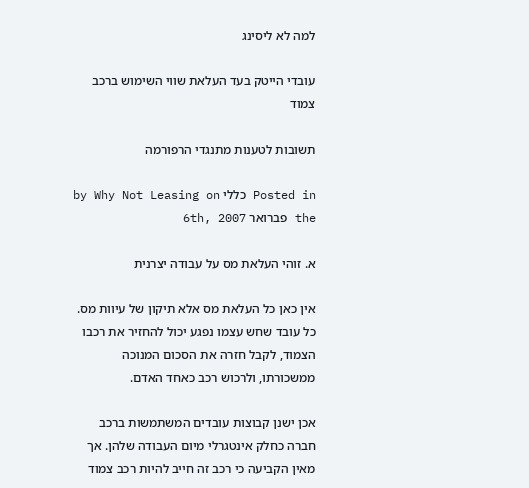למה לא ליסינג

עובדי הייטק בעד העלאת שווי השימוש ברכב צמוד

תשובות לטענות מתנגדי הרפורמה

Posted in כללי by Why Not Leasing on the פברואר 6th, 2007

א. זוהי העלאת מס על עבודה יצרנית

אין כאן כל העלאת מס אלא תיקון של עיוות מס. כל עובד שחש עצמו נפגע יכול להחזיר את רכבו הצמוד, לקבל חזרה את הסכום המנוכה ממשכורתו, ולרכוש רכב כאחד האדם.

אכן ישנן קבוצות עובדים המשתמשות ברכב חברה כחלק אינטגרלי מיום העבודה שלהן. אך מאין הקביעה כי רכב זה חייב להיות רכב צמוד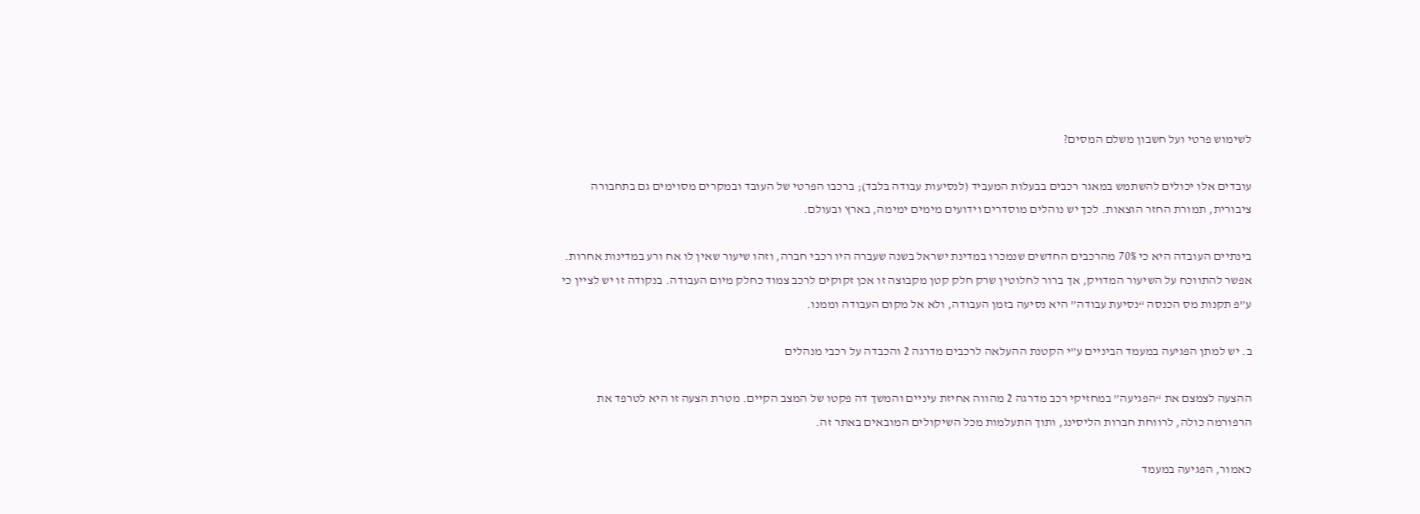לשימוש פרטי ועל חשבון משלם המסים?

עובדים אלו יכולים להשתמש במאגר רכבים בבעלות המעביד (לנסיעות עבודה בלבד); ברכבו הפרטי של העובד ובמקרים מסוימים גם בתחבורה ציבורית, תמורת החזר הוצאות. לכך יש נוהלים מוסדרים וידועים מימים ימימה, בארץ ובעולם.

בינתיים העובדה היא כי 70% מהרכבים החדשים שנמכרו במדינת ישראל בשנה שעברה היו רכבי חברה, וזהו שיעור שאין לו אח ורע במדינות אחרות. אפשר להתווכח על השיעור המדויק, אך ברור לחלוטין שרק חלק קטן מקבוצה זו אכן זקוקים לרכב צמוד כחלק מיום העבודה. בנקודה זו יש לציין כי ע”פ תקנות מס הכנסה “נסיעת עבודה” היא נסיעה בזמן העבודה, ולא אל מקום העבודה וממנו.

ב. יש למתן הפגיעה במעמד הביניים ע”י הקטנת ההעלאה לרכבים מדרגה 2 והכבדה על רכבי מנהלים

ההצעה לצמצם את “הפגיעה” במחזיקי רכב מדרגה 2 מהווה אחיזת עיניים והמשך דה פקטו של המצב הקיים. מטרת הצעה זו היא לטרפד את הרפורמה כולה, לרווחת חברות הליסינג, ותוך התעלמות מכל השיקולים המובאים באתר זה.

כאמור, הפגיעה במעמד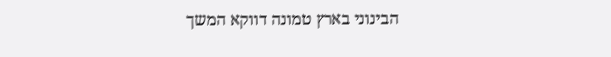הבינוני בארץ טמונה דווקא המשך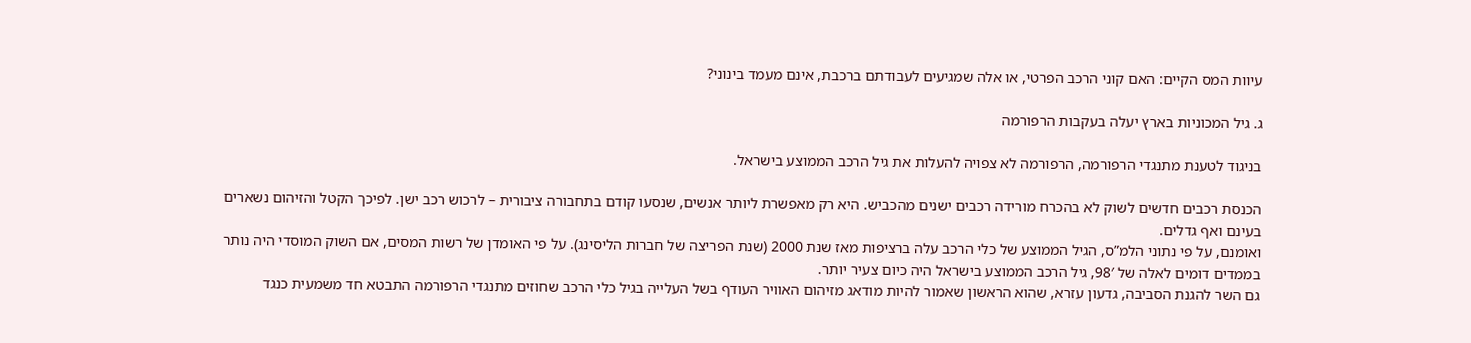עיוות המס הקיים: האם קוני הרכב הפרטי, או אלה שמגיעים לעבודתם ברכבת, אינם מעמד בינוני?

ג. גיל המכוניות בארץ יעלה בעקבות הרפורמה

בניגוד לטענת מתנגדי הרפורמה, הרפורמה לא צפויה להעלות את גיל הרכב הממוצע בישראל.

הכנסת רכבים חדשים לשוק לא בהכרח מורידה רכבים ישנים מהכביש. היא רק מאפשרת ליותר אנשים, שנסעו קודם בתחבורה ציבורית – לרכוש רכב ישן. לפיכך הקטל והזיהום נשארים בעינם ואף גדלים.
ואומנם, על פי נתוני הלמ”ס, הגיל הממוצע של כלי הרכב עלה ברציפות מאז שנת 2000 (שנת הפריצה של חברות הליסינג). על פי האומדן של רשות המסים, אם השוק המוסדי היה נותר בממדים דומים לאלה של 98′, גיל הרכב הממוצע בישראל היה כיום צעיר יותר.
גם השר להגנת הסביבה, גדעון עזרא, שהוא הראשון שאמור להיות מודאג מזיהום האוויר העודף בשל העלייה בגיל כלי הרכב שחוזים מתנגדי הרפורמה התבטא חד משמעית כנגד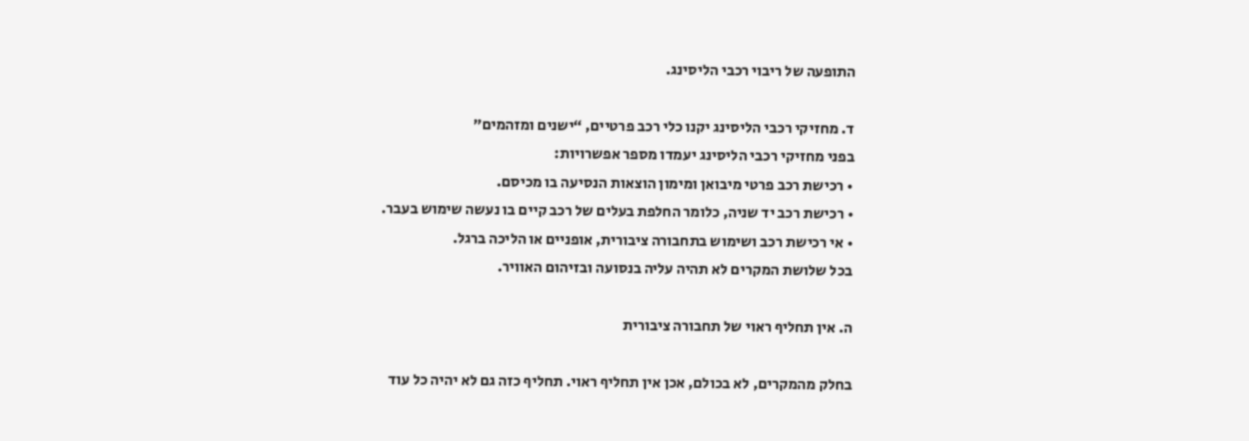התופעה של ריבוי רכבי הליסינג.

ד. מחזיקי רכבי הליסינג יקנו כלי רכב פרטיים, “ישנים ומזהמים”
בפני מחזיקי רכבי הליסינג יעמדו מספר אפשרויות:
• רכישת רכב פרטי מיבואן ומימון הוצאות הנסיעה בו מכיסם.
• רכישת רכב יד שניה, כלומר החלפת בעלים של רכב קיים בו נעשה שימוש בעבר.
• אי רכישת רכב ושימוש בתחבורה ציבורית, אופניים או הליכה ברגל.
בכל שלושת המקרים לא תהיה עליה בנסועה ובזיהום האוויר.

ה. אין תחליף ראוי של תחבורה ציבורית

בחלק מהמקרים, לא בכולם, אכן אין תחליף ראוי. תחליף כזה גם לא יהיה כל עוד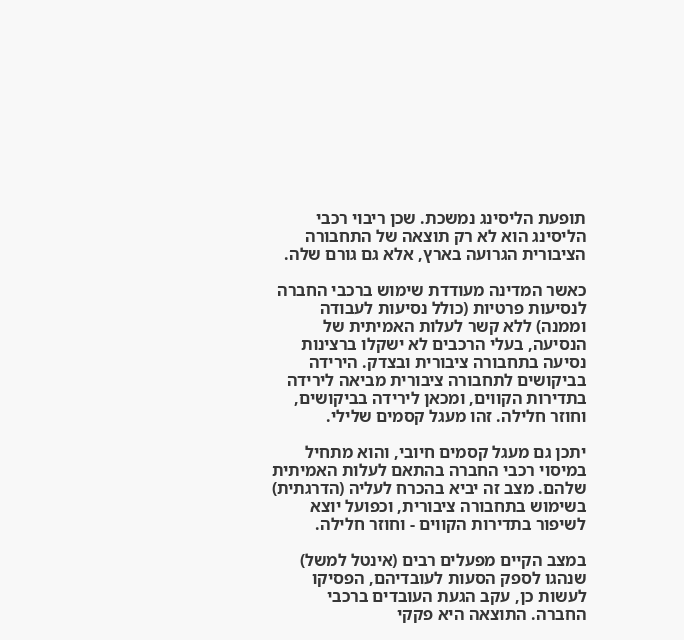תופעת הליסינג נמשכת. שכן ריבוי רכבי הליסינג הוא לא רק תוצאה של התחבורה הציבורית הגרועה בארץ, אלא גם גורם שלה.

כאשר המדינה מעודדת שימוש ברכבי החברה לנסיעות פרטיות (כולל נסיעות לעבודה וממנה) ללא קשר לעלות האמיתית של הנסיעה, בעלי הרכבים לא ישקלו ברצינות נסיעה בתחבורה ציבורית ובצדק. הירידה בביקושים לתחבורה ציבורית מביאה לירידה בתדירות הקווים, ומכאן לירידה בביקושים, וחוזר חלילה. זהו מעגל קסמים שלילי.

יתכן גם מעגל קסמים חיובי, והוא מתחיל במיסוי רכבי החברה בהתאם לעלות האמיתית שלהם. מצב זה יביא בהכרח לעליה (הדרגתית) בשימוש בתחבורה ציבורית, וכפועל יוצא לשיפור בתדירות הקווים - וחוזר חלילה.

במצב הקיים מפעלים רבים (אינטל למשל) שנהגו לספק הסעות לעובדיהם, הפסיקו לעשות כן, עקב הגעת העובדים ברכבי החברה. התוצאה היא פקקי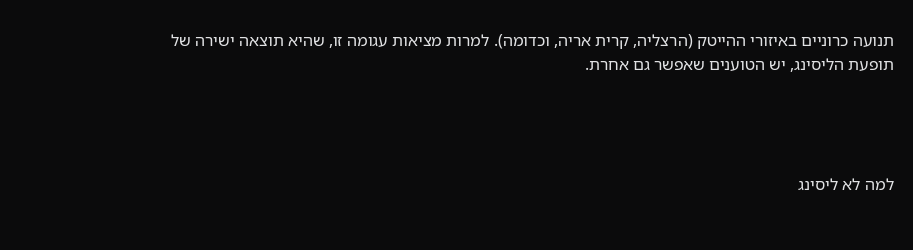תנועה כרוניים באיזורי ההייטק (הרצליה, קרית אריה, וכדומה). למרות מציאות עגומה זו, שהיא תוצאה ישירה של תופעת הליסינג, יש הטוענים שאפשר גם אחרת.




למה לא ליסינג